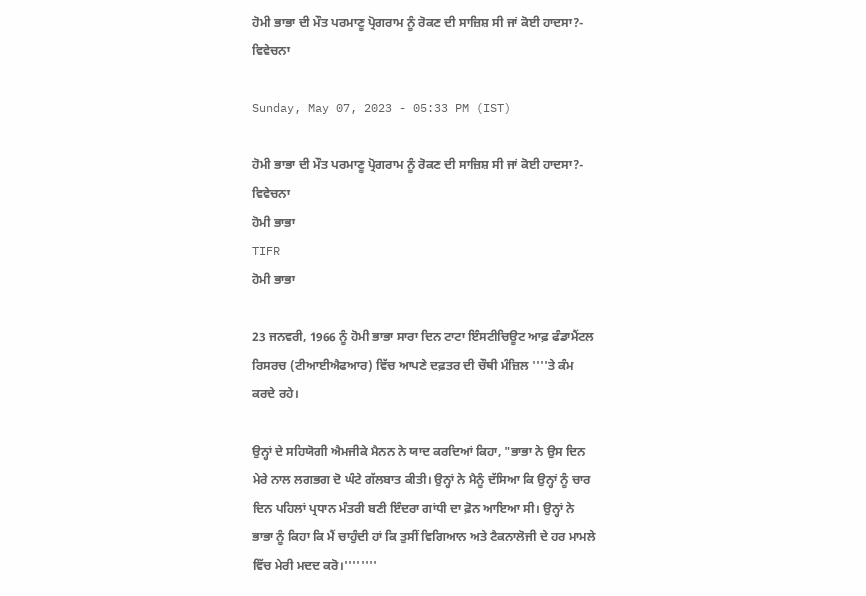ਹੋਮੀ ਭਾਭਾ ਦੀ ਮੌਤ ਪਰਮਾਣੂ ਪ੍ਰੋਗਰਾਮ ਨੂੰ ਰੋਕਣ ਦੀ ਸਾਜ਼ਿਸ਼ ਸੀ ਜਾਂ ਕੋਈ ਹਾਦਸਾ?- ਵਿਵੇਚਨਾ

Sunday, May 07, 2023 - 05:33 PM (IST)

ਹੋਮੀ ਭਾਭਾ ਦੀ ਮੌਤ ਪਰਮਾਣੂ ਪ੍ਰੋਗਰਾਮ ਨੂੰ ਰੋਕਣ ਦੀ ਸਾਜ਼ਿਸ਼ ਸੀ ਜਾਂ ਕੋਈ ਹਾਦਸਾ?- ਵਿਵੇਚਨਾ
ਹੋਮੀ ਭਾਭਾ
TIFR
ਹੋਮੀ ਭਾਭਾ

23 ਜਨਵਰੀ, 1966 ਨੂੰ ਹੋਮੀ ਭਾਭਾ ਸਾਰਾ ਦਿਨ ਟਾਟਾ ਇੰਸਟੀਚਿਊਟ ਆਫ਼ ਫੰਡਾਮੈਂਟਲ ਰਿਸਰਚ (ਟੀਆਈਐਫਆਰ) ਵਿੱਚ ਆਪਣੇ ਦਫ਼ਤਰ ਦੀ ਚੌਥੀ ਮੰਜ਼ਿਲ ''''ਤੇ ਕੰਮ ਕਰਦੇ ਰਹੇ।

ਉਨ੍ਹਾਂ ਦੇ ਸਹਿਯੋਗੀ ਐਮਜੀਕੇ ਮੈਨਨ ਨੇ ਯਾਦ ਕਰਦਿਆਂ ਕਿਹਾ, "ਭਾਭਾ ਨੇ ਉਸ ਦਿਨ ਮੇਰੇ ਨਾਲ ਲਗਭਗ ਦੋ ਘੰਟੇ ਗੱਲਬਾਤ ਕੀਤੀ। ਉਨ੍ਹਾਂ ਨੇ ਮੈਨੂੰ ਦੱਸਿਆ ਕਿ ਉਨ੍ਹਾਂ ਨੂੰ ਚਾਰ ਦਿਨ ਪਹਿਲਾਂ ਪ੍ਰਧਾਨ ਮੰਤਰੀ ਬਣੀ ਇੰਦਰਾ ਗਾਂਧੀ ਦਾ ਫ਼ੋਨ ਆਇਆ ਸੀ। ਉਨ੍ਹਾਂ ਨੇ ਭਾਭਾ ਨੂੰ ਕਿਹਾ ਕਿ ਮੈਂ ਚਾਹੁੰਦੀ ਹਾਂ ਕਿ ਤੁਸੀਂ ਵਿਗਿਆਨ ਅਤੇ ਟੈਕਨਾਲੋਜੀ ਦੇ ਹਰ ਮਾਮਲੇ ਵਿੱਚ ਮੇਰੀ ਮਦਦ ਕਰੋ।''''''''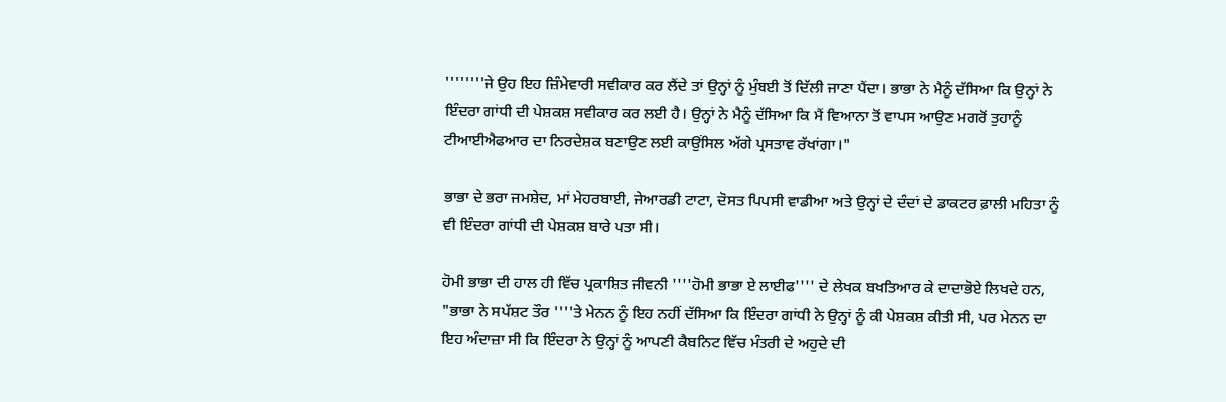''''''''ਜੇ ਉਹ ਇਹ ਜ਼ਿੰਮੇਵਾਰੀ ਸਵੀਕਾਰ ਕਰ ਲੈਂਦੇ ਤਾਂ ਉਨ੍ਹਾਂ ਨੂੰ ਮੁੰਬਈ ਤੋਂ ਦਿੱਲੀ ਜਾਣਾ ਪੈਂਦਾ। ਭਾਭਾ ਨੇ ਮੈਨੂੰ ਦੱਸਿਆ ਕਿ ਉਨ੍ਹਾਂ ਨੇ ਇੰਦਰਾ ਗਾਂਧੀ ਦੀ ਪੇਸ਼ਕਸ਼ ਸਵੀਕਾਰ ਕਰ ਲਈ ਹੈ। ਉਨ੍ਹਾਂ ਨੇ ਮੈਨੂੰ ਦੱਸਿਆ ਕਿ ਮੈਂ ਵਿਆਨਾ ਤੋਂ ਵਾਪਸ ਆਉਣ ਮਗਰੋਂ ਤੁਹਾਨੂੰ ਟੀਆਈਐਫਆਰ ਦਾ ਨਿਰਦੇਸ਼ਕ ਬਣਾਉਣ ਲਈ ਕਾਉਂਸਿਲ ਅੱਗੇ ਪ੍ਰਸਤਾਵ ਰੱਖਾਂਗਾ।"

ਭਾਭਾ ਦੇ ਭਰਾ ਜਮਸ਼ੇਦ, ਮਾਂ ਮੇਹਰਬਾਈ, ਜੇਆਰਡੀ ਟਾਟਾ, ਦੋਸਤ ਪਿਪਸੀ ਵਾਡੀਆ ਅਤੇ ਉਨ੍ਹਾਂ ਦੇ ਦੰਦਾਂ ਦੇ ਡਾਕਟਰ ਫ਼ਾਲੀ ਮਹਿਤਾ ਨੂੰ ਵੀ ਇੰਦਰਾ ਗਾਂਧੀ ਦੀ ਪੇਸ਼ਕਸ਼ ਬਾਰੇ ਪਤਾ ਸੀ।

ਹੋਮੀ ਭਾਭਾ ਦੀ ਹਾਲ ਹੀ ਵਿੱਚ ਪ੍ਰਕਾਸ਼ਿਤ ਜੀਵਨੀ ''''ਹੋਮੀ ਭਾਭਾ ਏ ਲਾਈਫ'''' ਦੇ ਲੇਖਕ ਬਖਤਿਆਰ ਕੇ ਦਾਦਾਭੋਏ ਲਿਖਦੇ ਹਨ, "ਭਾਭਾ ਨੇ ਸਪੱਸ਼ਟ ਤੌਰ ''''ਤੇ ਮੇਨਨ ਨੂੰ ਇਹ ਨਹੀਂ ਦੱਸਿਆ ਕਿ ਇੰਦਰਾ ਗਾਂਧੀ ਨੇ ਉਨ੍ਹਾਂ ਨੂੰ ਕੀ ਪੇਸ਼ਕਸ਼ ਕੀਤੀ ਸੀ, ਪਰ ਮੇਨਨ ਦਾ ਇਹ ਅੰਦਾਜ਼ਾ ਸੀ ਕਿ ਇੰਦਰਾ ਨੇ ਉਨ੍ਹਾਂ ਨੂੰ ਆਪਣੀ ਕੈਬਨਿਟ ਵਿੱਚ ਮੰਤਰੀ ਦੇ ਅਹੁਦੇ ਦੀ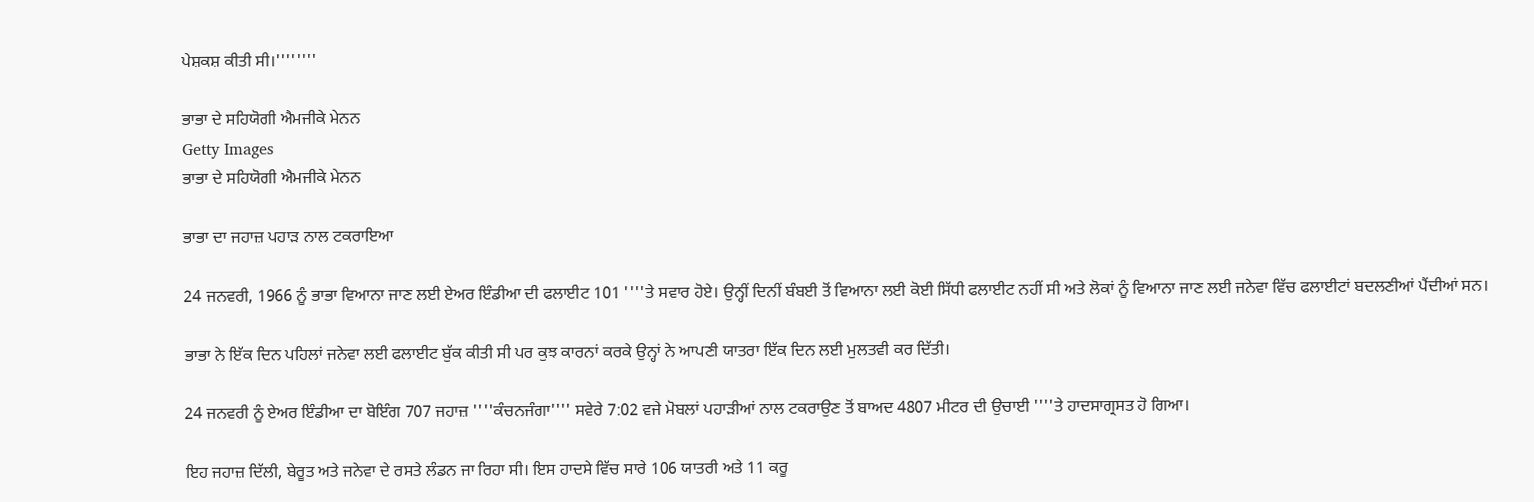ਪੇਸ਼ਕਸ਼ ਕੀਤੀ ਸੀ।''''''''

ਭਾਭਾ ਦੇ ਸਹਿਯੋਗੀ ਐਮਜੀਕੇ ਮੇਨਨ
Getty Images
ਭਾਭਾ ਦੇ ਸਹਿਯੋਗੀ ਐਮਜੀਕੇ ਮੇਨਨ

ਭਾਭਾ ਦਾ ਜਹਾਜ਼ ਪਹਾੜ ਨਾਲ ਟਕਰਾਇਆ

24 ਜਨਵਰੀ, 1966 ਨੂੰ ਭਾਭਾ ਵਿਆਨਾ ਜਾਣ ਲਈ ਏਅਰ ਇੰਡੀਆ ਦੀ ਫਲਾਈਟ 101 ''''ਤੇ ਸਵਾਰ ਹੋਏ। ਉਨ੍ਹੀਂ ਦਿਨੀਂ ਬੰਬਈ ਤੋਂ ਵਿਆਨਾ ਲਈ ਕੋਈ ਸਿੱਧੀ ਫਲਾਈਟ ਨਹੀਂ ਸੀ ਅਤੇ ਲੋਕਾਂ ਨੂੰ ਵਿਆਨਾ ਜਾਣ ਲਈ ਜਨੇਵਾ ਵਿੱਚ ਫਲਾਈਟਾਂ ਬਦਲਣੀਆਂ ਪੈਂਦੀਆਂ ਸਨ।

ਭਾਭਾ ਨੇ ਇੱਕ ਦਿਨ ਪਹਿਲਾਂ ਜਨੇਵਾ ਲਈ ਫਲਾਈਟ ਬੁੱਕ ਕੀਤੀ ਸੀ ਪਰ ਕੁਝ ਕਾਰਨਾਂ ਕਰਕੇ ਉਨ੍ਹਾਂ ਨੇ ਆਪਣੀ ਯਾਤਰਾ ਇੱਕ ਦਿਨ ਲਈ ਮੁਲਤਵੀ ਕਰ ਦਿੱਤੀ।

24 ਜਨਵਰੀ ਨੂੰ ਏਅਰ ਇੰਡੀਆ ਦਾ ਬੋਇੰਗ 707 ਜਹਾਜ਼ ''''ਕੰਚਨਜੰਗਾ'''' ਸਵੇਰੇ 7:02 ਵਜੇ ਮੋਬਲਾਂ ਪਹਾੜੀਆਂ ਨਾਲ ਟਕਰਾਉਣ ਤੋਂ ਬਾਅਦ 4807 ਮੀਟਰ ਦੀ ਉਚਾਈ ''''ਤੇ ਹਾਦਸਾਗ੍ਰਸਤ ਹੋ ਗਿਆ।

ਇਹ ਜਹਾਜ਼ ਦਿੱਲੀ, ਬੇਰੂਤ ਅਤੇ ਜਨੇਵਾ ਦੇ ਰਸਤੇ ਲੰਡਨ ਜਾ ਰਿਹਾ ਸੀ। ਇਸ ਹਾਦਸੇ ਵਿੱਚ ਸਾਰੇ 106 ਯਾਤਰੀ ਅਤੇ 11 ਕਰੂ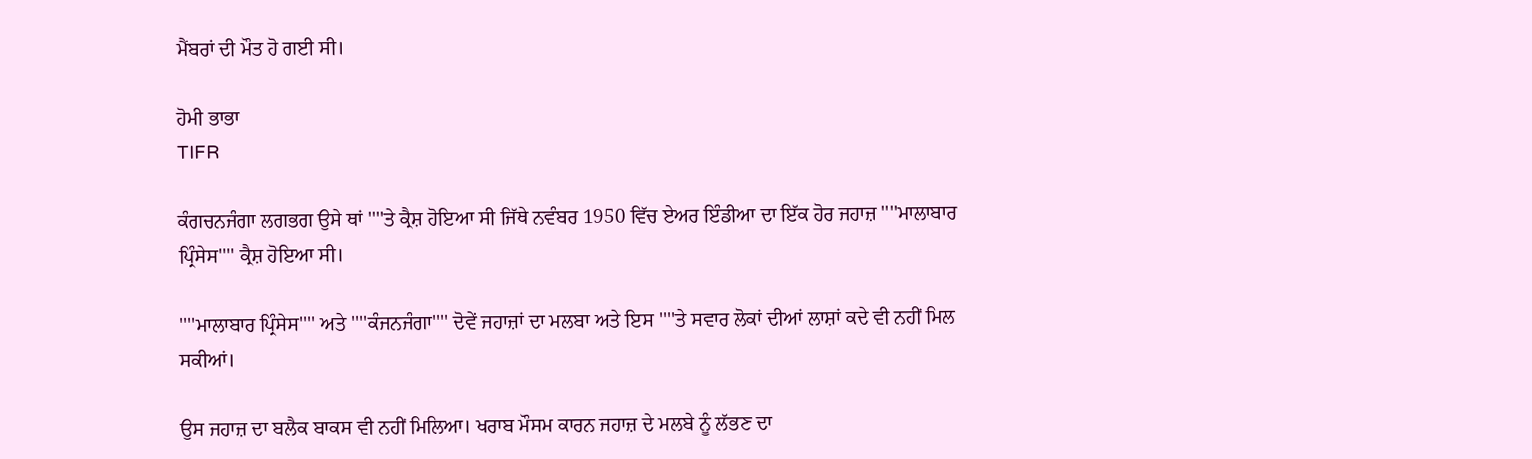ਮੈਂਬਰਾਂ ਦੀ ਮੌਤ ਹੋ ਗਈ ਸੀ।

ਹੋਮੀ ਭਾਭਾ
TIFR

ਕੰਗਚਨਜੰਗਾ ਲਗਭਗ ਉਸੇ ਥਾਂ ''''ਤੇ ਕ੍ਰੈਸ਼ ਹੋਇਆ ਸੀ ਜਿੱਥੇ ਨਵੰਬਰ 1950 ਵਿੱਚ ਏਅਰ ਇੰਡੀਆ ਦਾ ਇੱਕ ਹੋਰ ਜਹਾਜ਼ ''''ਮਾਲਾਬਾਰ ਪ੍ਰਿੰਸੇਸ'''' ਕ੍ਰੈਸ਼ ਹੋਇਆ ਸੀ।

''''ਮਾਲਾਬਾਰ ਪ੍ਰਿੰਸੇਸ'''' ਅਤੇ ''''ਕੰਜਨਜੰਗਾ'''' ਦੋਵੇਂ ਜਹਾਜ਼ਾਂ ਦਾ ਮਲਬਾ ਅਤੇ ਇਸ ''''ਤੇ ਸਵਾਰ ਲੋਕਾਂ ਦੀਆਂ ਲਾਸ਼ਾਂ ਕਦੇ ਵੀ ਨਹੀਂ ਮਿਲ ਸਕੀਆਂ।

ਉਸ ਜਹਾਜ਼ ਦਾ ਬਲੈਕ ਬਾਕਸ ਵੀ ਨਹੀਂ ਮਿਲਿਆ। ਖਰਾਬ ਮੌਸਮ ਕਾਰਨ ਜਹਾਜ਼ ਦੇ ਮਲਬੇ ਨੂੰ ਲੱਭਣ ਦਾ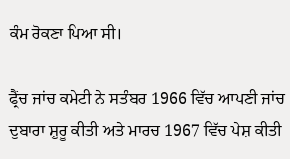ਕੰਮ ਰੋਕਣਾ ਪਿਆ ਸੀ।

ਫ੍ਰੈਂਚ ਜਾਂਚ ਕਮੇਟੀ ਨੇ ਸਤੰਬਰ 1966 ਵਿੱਚ ਆਪਣੀ ਜਾਂਚ ਦੁਬਾਰਾ ਸ਼ੁਰੂ ਕੀਤੀ ਅਤੇ ਮਾਰਚ 1967 ਵਿੱਚ ਪੇਸ਼ ਕੀਤੀ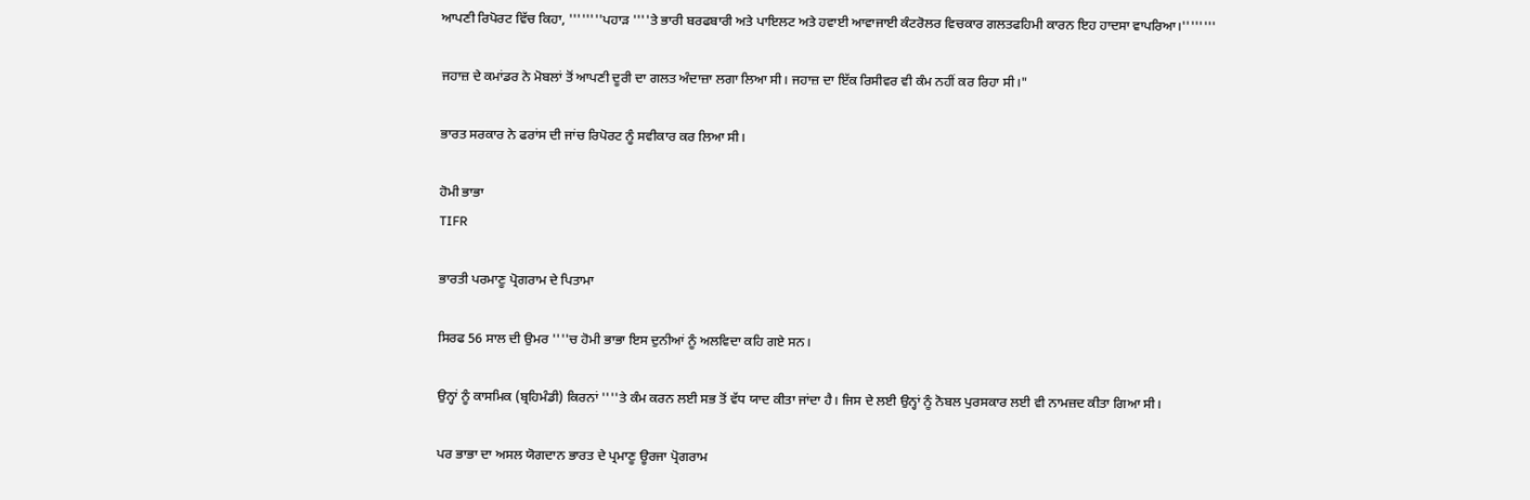ਆਪਣੀ ਰਿਪੋਰਟ ਵਿੱਚ ਕਿਹਾ, ''''''''ਪਹਾੜ ''''ਤੇ ਭਾਰੀ ਬਰਫਬਾਰੀ ਅਤੇ ਪਾਇਲਟ ਅਤੇ ਹਵਾਈ ਆਵਾਜਾਈ ਕੰਟਰੋਲਰ ਵਿਚਕਾਰ ਗਲਤਫਹਿਮੀ ਕਾਰਨ ਇਹ ਹਾਦਸਾ ਵਾਪਰਿਆ।''''''''

ਜਹਾਜ਼ ਦੇ ਕਮਾਂਡਰ ਨੇ ਮੋਬਲਾਂ ਤੋਂ ਆਪਣੀ ਦੂਰੀ ਦਾ ਗਲਤ ਅੰਦਾਜ਼ਾ ਲਗਾ ਲਿਆ ਸੀ। ਜਹਾਜ਼ ਦਾ ਇੱਕ ਰਿਸੀਵਰ ਵੀ ਕੰਮ ਨਹੀਂ ਕਰ ਰਿਹਾ ਸੀ।"

ਭਾਰਤ ਸਰਕਾਰ ਨੇ ਫਰਾਂਸ ਦੀ ਜਾਂਚ ਰਿਪੋਰਟ ਨੂੰ ਸਵੀਕਾਰ ਕਰ ਲਿਆ ਸੀ।

ਹੋਮੀ ਭਾਭਾ
TIFR

ਭਾਰਤੀ ਪਰਮਾਣੂ ਪ੍ਰੋਗਰਾਮ ਦੇ ਪਿਤਾਮਾ

ਸਿਰਫ 56 ਸਾਲ ਦੀ ਉਮਰ ''''ਚ ਹੋਮੀ ਭਾਭਾ ਇਸ ਦੁਨੀਆਂ ਨੂੰ ਅਲਵਿਦਾ ਕਹਿ ਗਏ ਸਨ।

ਉਨ੍ਹਾਂ ਨੂੰ ਕਾਸਮਿਕ (ਬ੍ਰਹਿਮੰਡੀ) ਕਿਰਨਾਂ ''''ਤੇ ਕੰਮ ਕਰਨ ਲਈ ਸਭ ਤੋਂ ਵੱਧ ਯਾਦ ਕੀਤਾ ਜਾਂਦਾ ਹੈ। ਜਿਸ ਦੇ ਲਈ ਉਨ੍ਹਾਂ ਨੂੰ ਨੋਬਲ ਪੁਰਸਕਾਰ ਲਈ ਵੀ ਨਾਮਜ਼ਦ ਕੀਤਾ ਗਿਆ ਸੀ।

ਪਰ ਭਾਭਾ ਦਾ ਅਸਲ ਯੋਗਦਾਨ ਭਾਰਤ ਦੇ ਪ੍ਰਮਾਣੂ ਊਰਜਾ ਪ੍ਰੋਗਰਾਮ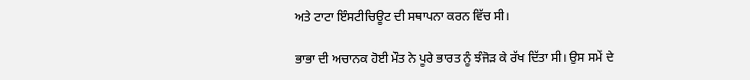ਅਤੇ ਟਾਟਾ ਇੰਸਟੀਚਿਊਟ ਦੀ ਸਥਾਪਨਾ ਕਰਨ ਵਿੱਚ ਸੀ।

ਭਾਭਾ ਦੀ ਅਚਾਨਕ ਹੋਈ ਮੌਤ ਨੇ ਪੂਰੇ ਭਾਰਤ ਨੂੰ ਝੰਜੋੜ ਕੇ ਰੱਖ ਦਿੱਤਾ ਸੀ। ਉਸ ਸਮੇਂ ਦੇ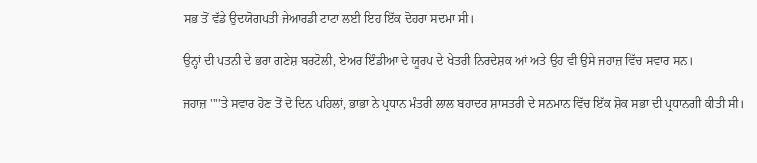ਸਭ ਤੋਂ ਵੱਡੇ ਉਦਯੋਗਪਤੀ ਜੇਆਰਡੀ ਟਾਟਾ ਲਈ ਇਹ ਇੱਕ ਦੋਹਰਾ ਸਦਮਾ ਸੀ।

ਉਨ੍ਹਾਂ ਦੀ ਪਤਨੀ ਦੇ ਭਰਾ ਗਣੇਸ਼ ਬਰਟੋਲੀ, ਏਅਰ ਇੰਡੀਆ ਦੇ ਯੂਰਪ ਦੇ ਖੇਤਰੀ ਨਿਰਦੇਸ਼ਕ ਆਂ ਅਤੇ ਉਹ ਵੀ ਉਸੇ ਜਹਾਜ਼ ਵਿੱਚ ਸਵਾਰ ਸਨ।

ਜਹਾਜ਼ ''''ਤੇ ਸਵਾਰ ਹੋਣ ਤੋਂ ਦੋ ਦਿਨ ਪਹਿਲਾਂ, ਭਾਭਾ ਨੇ ਪ੍ਰਧਾਨ ਮੰਤਰੀ ਲਾਲ ਬਹਾਦਰ ਸ਼ਾਸਤਰੀ ਦੇ ਸਨਮਾਨ ਵਿੱਚ ਇੱਕ ਸ਼ੋਕ ਸਭਾ ਦੀ ਪ੍ਰਧਾਨਗੀ ਕੀਤੀ ਸੀ।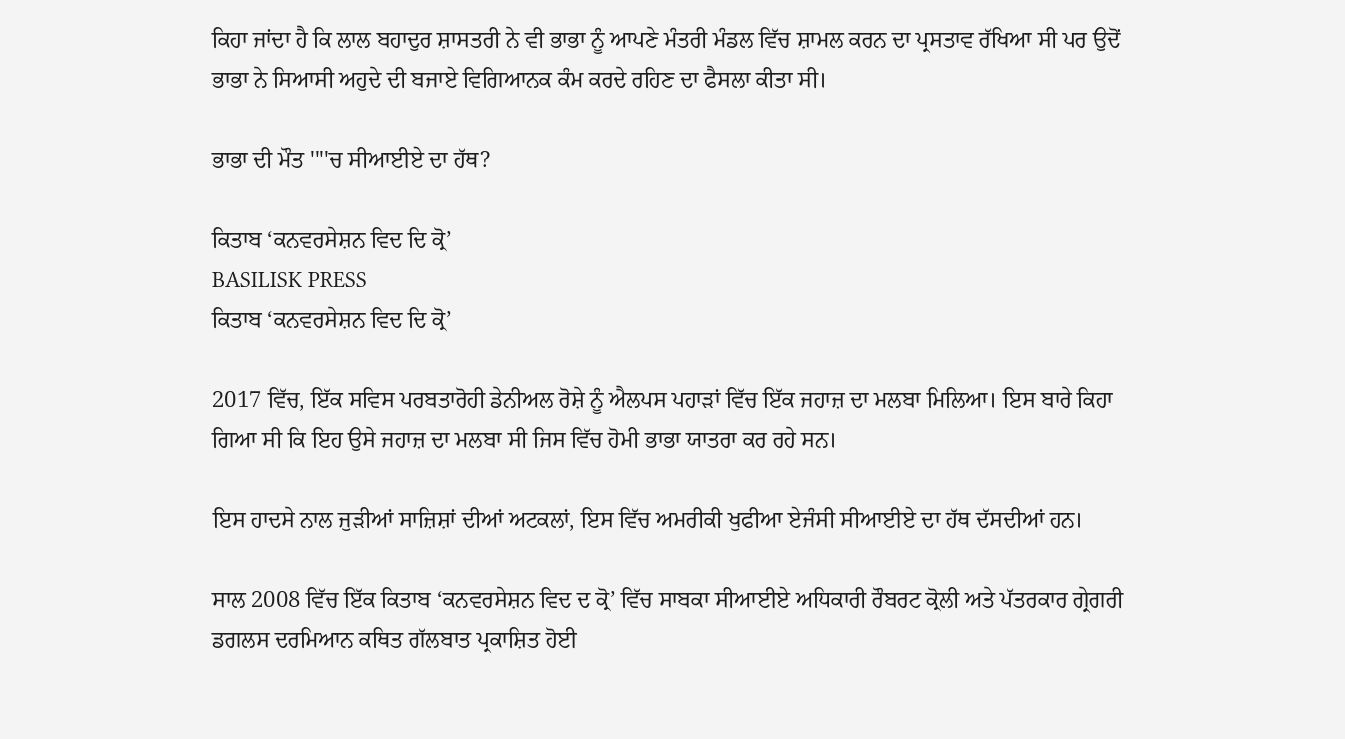ਕਿਹਾ ਜਾਂਦਾ ਹੈ ਕਿ ਲਾਲ ਬਹਾਦੁਰ ਸ਼ਾਸਤਰੀ ਨੇ ਵੀ ਭਾਭਾ ਨੂੰ ਆਪਣੇ ਮੰਤਰੀ ਮੰਡਲ ਵਿੱਚ ਸ਼ਾਮਲ ਕਰਨ ਦਾ ਪ੍ਰਸਤਾਵ ਰੱਖਿਆ ਸੀ ਪਰ ਉਦੋਂ ਭਾਭਾ ਨੇ ਸਿਆਸੀ ਅਹੁਦੇ ਦੀ ਬਜਾਏ ਵਿਗਿਆਨਕ ਕੰਮ ਕਰਦੇ ਰਹਿਣ ਦਾ ਫੈਸਲਾ ਕੀਤਾ ਸੀ।

ਭਾਭਾ ਦੀ ਮੌਤ ''''ਚ ਸੀਆਈਏ ਦਾ ਹੱਥ?

ਕਿਤਾਬ ‘ਕਨਵਰਸੇਸ਼ਨ ਵਿਦ ਦਿ ਕ੍ਰੋ’
BASILISK PRESS
ਕਿਤਾਬ ‘ਕਨਵਰਸੇਸ਼ਨ ਵਿਦ ਦਿ ਕ੍ਰੋ’

2017 ਵਿੱਚ, ਇੱਕ ਸਵਿਸ ਪਰਬਤਾਰੋਹੀ ਡੇਨੀਅਲ ਰੋਸ਼ੇ ਨੂੰ ਐਲਪਸ ਪਹਾੜਾਂ ਵਿੱਚ ਇੱਕ ਜਹਾਜ਼ ਦਾ ਮਲਬਾ ਮਿਲਿਆ। ਇਸ ਬਾਰੇ ਕਿਹਾ ਗਿਆ ਸੀ ਕਿ ਇਹ ਉਸੇ ਜਹਾਜ਼ ਦਾ ਮਲਬਾ ਸੀ ਜਿਸ ਵਿੱਚ ਹੋਮੀ ਭਾਭਾ ਯਾਤਰਾ ਕਰ ਰਹੇ ਸਨ।

ਇਸ ਹਾਦਸੇ ਨਾਲ ਜੁੜੀਆਂ ਸਾਜ਼ਿਸ਼ਾਂ ਦੀਆਂ ਅਟਕਲਾਂ, ਇਸ ਵਿੱਚ ਅਮਰੀਕੀ ਖੁਫੀਆ ਏਜੰਸੀ ਸੀਆਈਏ ਦਾ ਹੱਥ ਦੱਸਦੀਆਂ ਹਨ।

ਸਾਲ 2008 ਵਿੱਚ ਇੱਕ ਕਿਤਾਬ ‘ਕਨਵਰਸੇਸ਼ਨ ਵਿਦ ਦ ਕ੍ਰੋ’ ਵਿੱਚ ਸਾਬਕਾ ਸੀਆਈਏ ਅਧਿਕਾਰੀ ਰੌਬਰਟ ਕ੍ਰੋਲੀ ਅਤੇ ਪੱਤਰਕਾਰ ਗ੍ਰੇਗਰੀ ਡਗਲਸ ਦਰਮਿਆਨ ਕਥਿਤ ਗੱਲਬਾਤ ਪ੍ਰਕਾਸ਼ਿਤ ਹੋਈ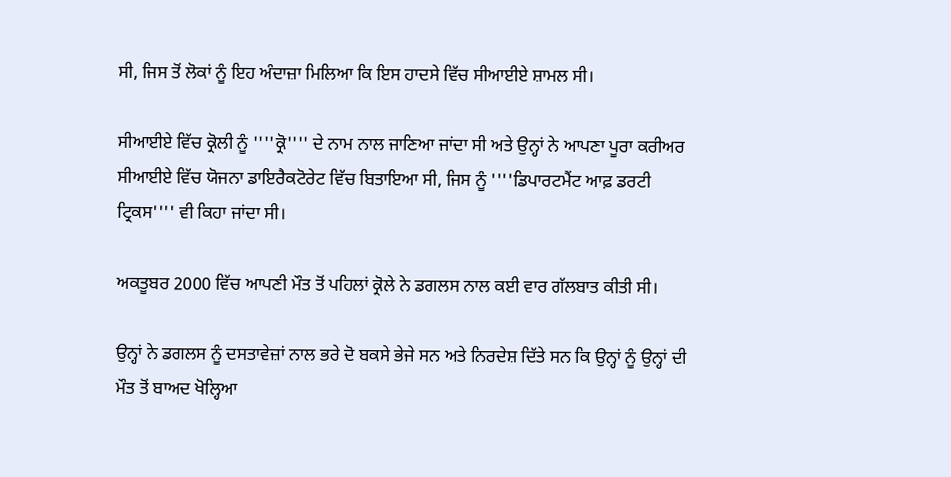ਸੀ, ਜਿਸ ਤੋਂ ਲੋਕਾਂ ਨੂੰ ਇਹ ਅੰਦਾਜ਼ਾ ਮਿਲਿਆ ਕਿ ਇਸ ਹਾਦਸੇ ਵਿੱਚ ਸੀਆਈਏ ਸ਼ਾਮਲ ਸੀ।

ਸੀਆਈਏ ਵਿੱਚ ਕ੍ਰੋਲੀ ਨੂੰ ''''ਕ੍ਰੋ'''' ਦੇ ਨਾਮ ਨਾਲ ਜਾਣਿਆ ਜਾਂਦਾ ਸੀ ਅਤੇ ਉਨ੍ਹਾਂ ਨੇ ਆਪਣਾ ਪੂਰਾ ਕਰੀਅਰ ਸੀਆਈਏ ਵਿੱਚ ਯੋਜਨਾ ਡਾਇਰੈਕਟੋਰੇਟ ਵਿੱਚ ਬਿਤਾਇਆ ਸੀ, ਜਿਸ ਨੂੰ ''''ਡਿਪਾਰਟਮੈਂਟ ਆਫ਼ ਡਰਟੀ ਟ੍ਰਿਕਸ'''' ਵੀ ਕਿਹਾ ਜਾਂਦਾ ਸੀ।

ਅਕਤੂਬਰ 2000 ਵਿੱਚ ਆਪਣੀ ਮੌਤ ਤੋਂ ਪਹਿਲਾਂ ਕ੍ਰੋਲੇ ਨੇ ਡਗਲਸ ਨਾਲ ਕਈ ਵਾਰ ਗੱਲਬਾਤ ਕੀਤੀ ਸੀ।

ਉਨ੍ਹਾਂ ਨੇ ਡਗਲਸ ਨੂੰ ਦਸਤਾਵੇਜ਼ਾਂ ਨਾਲ ਭਰੇ ਦੋ ਬਕਸੇ ਭੇਜੇ ਸਨ ਅਤੇ ਨਿਰਦੇਸ਼ ਦਿੱਤੇ ਸਨ ਕਿ ਉਨ੍ਹਾਂ ਨੂੰ ਉਨ੍ਹਾਂ ਦੀ ਮੌਤ ਤੋਂ ਬਾਅਦ ਖੋਲ੍ਹਿਆ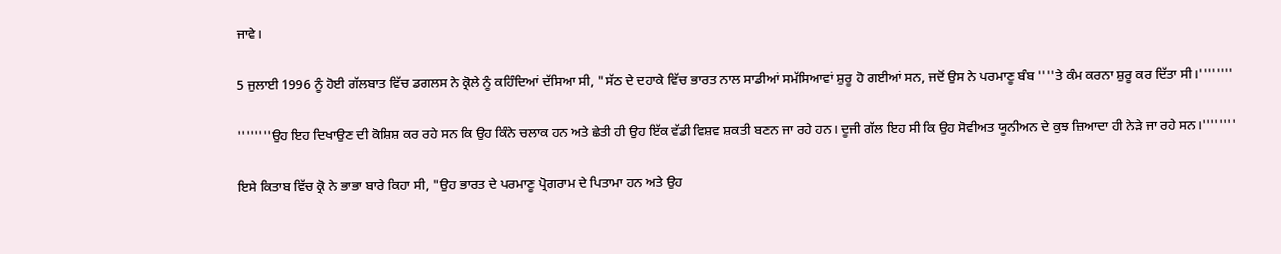ਜਾਵੇ।

5 ਜੁਲਾਈ 1996 ਨੂੰ ਹੋਈ ਗੱਲਬਾਤ ਵਿੱਚ ਡਗਲਸ ਨੇ ਕ੍ਰੋਲੇ ਨੂੰ ਕਹਿੰਦਿਆਂ ਦੱਸਿਆ ਸੀ, "ਸੱਠ ਦੇ ਦਹਾਕੇ ਵਿੱਚ ਭਾਰਤ ਨਾਲ ਸਾਡੀਆਂ ਸਮੱਸਿਆਵਾਂ ਸ਼ੁਰੂ ਹੋ ਗਈਆਂ ਸਨ, ਜਦੋਂ ਉਸ ਨੇ ਪਰਮਾਣੂ ਬੰਬ ''''ਤੇ ਕੰਮ ਕਰਨਾ ਸ਼ੁਰੂ ਕਰ ਦਿੱਤਾ ਸੀ।''''''''

''''''''ਉਹ ਇਹ ਦਿਖਾਉਣ ਦੀ ਕੋਸ਼ਿਸ਼ ਕਰ ਰਹੇ ਸਨ ਕਿ ਉਹ ਕਿੰਨੇ ਚਲਾਕ ਹਨ ਅਤੇ ਛੇਤੀ ਹੀ ਉਹ ਇੱਕ ਵੱਡੀ ਵਿਸ਼ਵ ਸ਼ਕਤੀ ਬਣਨ ਜਾ ਰਹੇ ਹਨ। ਦੂਜੀ ਗੱਲ ਇਹ ਸੀ ਕਿ ਉਹ ਸੋਵੀਅਤ ਯੂਨੀਅਨ ਦੇ ਕੁਝ ਜ਼ਿਆਦਾ ਹੀ ਨੇੜੇ ਜਾ ਰਹੇ ਸਨ।''''''''

ਇਸੇ ਕਿਤਾਬ ਵਿੱਚ ਕ੍ਰੋ ਨੇ ਭਾਭਾ ਬਾਰੇ ਕਿਹਾ ਸੀ, "ਉਹ ਭਾਰਤ ਦੇ ਪਰਮਾਣੂ ਪ੍ਰੋਗਰਾਮ ਦੇ ਪਿਤਾਮਾ ਹਨ ਅਤੇ ਉਹ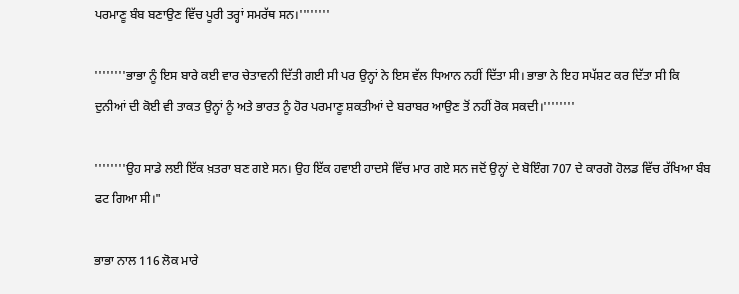ਪਰਮਾਣੂ ਬੰਬ ਬਣਾਉਣ ਵਿੱਚ ਪੂਰੀ ਤਰ੍ਹਾਂ ਸਮਰੱਥ ਸਨ।''''''''

''''''''ਭਾਭਾ ਨੂੰ ਇਸ ਬਾਰੇ ਕਈ ਵਾਰ ਚੇਤਾਵਨੀ ਦਿੱਤੀ ਗਈ ਸੀ ਪਰ ਉਨ੍ਹਾਂ ਨੇ ਇਸ ਵੱਲ ਧਿਆਨ ਨਹੀਂ ਦਿੱਤਾ ਸੀ। ਭਾਭਾ ਨੇ ਇਹ ਸਪੱਸ਼ਟ ਕਰ ਦਿੱਤਾ ਸੀ ਕਿ ਦੁਨੀਆਂ ਦੀ ਕੋਈ ਵੀ ਤਾਕਤ ਉਨ੍ਹਾਂ ਨੂੰ ਅਤੇ ਭਾਰਤ ਨੂੰ ਹੋਰ ਪਰਮਾਣੂ ਸ਼ਕਤੀਆਂ ਦੇ ਬਰਾਬਰ ਆਉਣ ਤੋਂ ਨਹੀਂ ਰੋਕ ਸਕਦੀ।''''''''

''''''''ਉਹ ਸਾਡੇ ਲਈ ਇੱਕ ਖ਼ਤਰਾ ਬਣ ਗਏ ਸਨ। ਉਹ ਇੱਕ ਹਵਾਈ ਹਾਦਸੇ ਵਿੱਚ ਮਾਰ ਗਏ ਸਨ ਜਦੋਂ ਉਨ੍ਹਾਂ ਦੇ ਬੋਇੰਗ 707 ਦੇ ਕਾਰਗੋ ਹੋਲਡ ਵਿੱਚ ਰੱਖਿਆ ਬੰਬ ਫਟ ਗਿਆ ਸੀ।"

ਭਾਭਾ ਨਾਲ 116 ਲੋਕ ਮਾਰੇ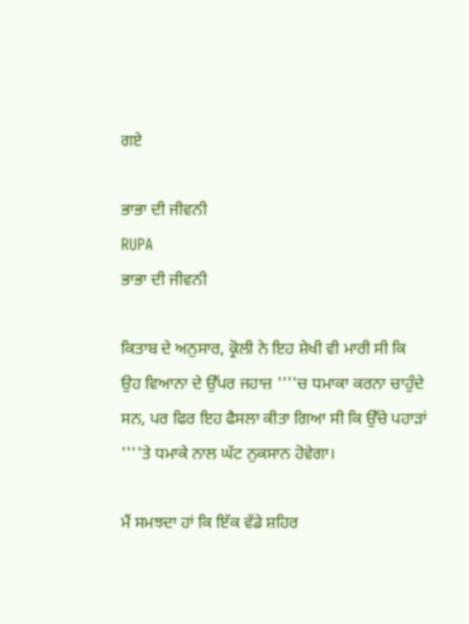ਗਏ

ਭਾਭਾ ਦੀ ਜੀਵਨੀ
RUPA
ਭਾਭਾ ਦੀ ਜੀਵਨੀ

ਕਿਤਾਬ ਦੇ ਅਨੁਸਾਰ, ਕ੍ਰੋਲੀ ਨੇ ਇਹ ਸ਼ੇਖੀ ਵੀ ਮਾਰੀ ਸੀ ਕਿ ਉਹ ਵਿਆਨਾ ਦੇ ਉੱਪਰ ਜਹਾਜ਼ ''''ਚ ਧਮਾਕਾ ਕਰਨਾ ਚਾਹੁੰਦੇ ਸਨ, ਪਰ ਫਿਰ ਇਹ ਫੈਸਲਾ ਕੀਤਾ ਗਿਆ ਸੀ ਕਿ ਉੱਚੇ ਪਹਾੜਾਂ ''''ਤੇ ਧਮਾਕੇ ਨਾਲ ਘੱਟ ਨੁਕਸਾਨ ਹੋਵੇਗਾ।

ਮੈਂ ਸਮਝਦਾ ਹਾਂ ਕਿ ਇੱਕ ਵੱਡੇ ਸ਼ਹਿਰ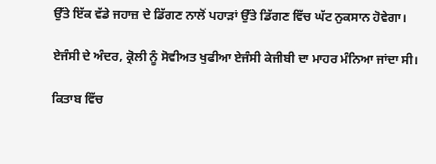ਉੱਤੇ ਇੱਕ ਵੱਡੇ ਜਹਾਜ਼ ਦੇ ਡਿੱਗਣ ਨਾਲੋਂ ਪਹਾੜਾਂ ਉੱਤੇ ਡਿੱਗਣ ਵਿੱਚ ਘੱਟ ਨੁਕਸਾਨ ਹੋਵੇਗਾ।

ਏਜੰਸੀ ਦੇ ਅੰਦਰ, ਕ੍ਰੋਲੀ ਨੂੰ ਸੋਵੀਅਤ ਖੁਫੀਆ ਏਜੰਸੀ ਕੇਜੀਬੀ ਦਾ ਮਾਹਰ ਮੰਨਿਆ ਜਾਂਦਾ ਸੀ।

ਕਿਤਾਬ ਵਿੱਚ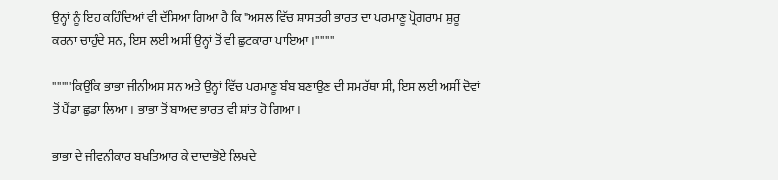ਉਨ੍ਹਾਂ ਨੂੰ ਇਹ ਕਹਿੰਦਿਆਂ ਵੀ ਦੱਸਿਆ ਗਿਆ ਹੈ ਕਿ "ਅਸਲ ਵਿੱਚ ਸ਼ਾਸਤਰੀ ਭਾਰਤ ਦਾ ਪਰਮਾਣੂ ਪ੍ਰੋਗਰਾਮ ਸ਼ੁਰੂ ਕਰਨਾ ਚਾਹੁੰਦੇ ਸਨ, ਇਸ ਲਈ ਅਸੀਂ ਉਨ੍ਹਾਂ ਤੋਂ ਵੀ ਛੁਟਕਾਰਾ ਪਾਇਆ।''''''''

''''''''ਕਿਉਂਕਿ ਭਾਭਾ ਜੀਨੀਅਸ ਸਨ ਅਤੇ ਉਨ੍ਹਾਂ ਵਿੱਚ ਪਰਮਾਣੂ ਬੰਬ ਬਣਾਉਣ ਦੀ ਸਮਰੱਥਾ ਸੀ, ਇਸ ਲਈ ਅਸੀਂ ਦੋਵਾਂ ਤੋਂ ਪੈਂਡਾ ਛੁਡਾ ਲਿਆ। ਭਾਭਾ ਤੋਂ ਬਾਅਦ ਭਾਰਤ ਵੀ ਸ਼ਾਂਤ ਹੋ ਗਿਆ।

ਭਾਭਾ ਦੇ ਜੀਵਨੀਕਾਰ ਬਖਤਿਆਰ ਕੇ ਦਾਦਾਭੋਏ ਲਿਖਦੇ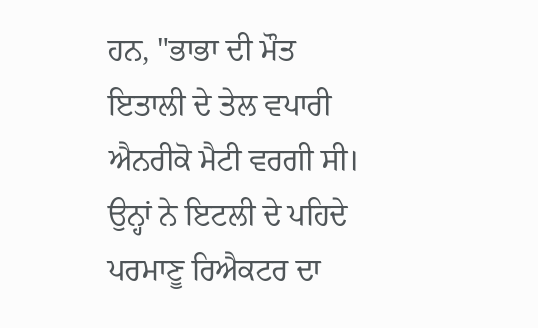ਹਨ, "ਭਾਭਾ ਦੀ ਮੌਤ ਇਤਾਲੀ ਦੇ ਤੇਲ ਵਪਾਰੀ ਐਨਰੀਕੋ ਮੈਟੀ ਵਰਗੀ ਸੀ। ਉਨ੍ਹਾਂ ਨੇ ਇਟਲੀ ਦੇ ਪਹਿਦੇ ਪਰਮਾਣੂ ਰਿਐਕਟਰ ਦਾ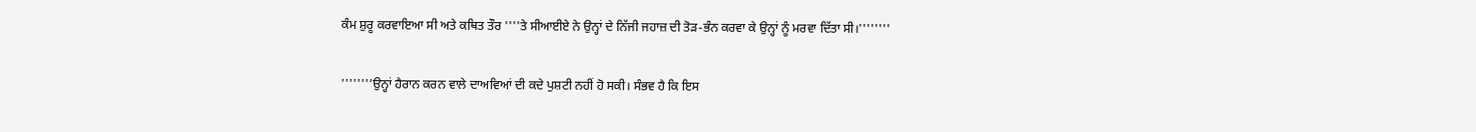ਕੰਮ ਸ਼ੁਰੂ ਕਰਵਾਇਆ ਸੀ ਅਤੇ ਕਥਿਤ ਤੌਰ ''''ਤੇ ਸੀਆਈਏ ਨੇ ਉਨ੍ਹਾਂ ਦੇ ਨਿੱਜੀ ਜਹਾਜ਼ ਦੀ ਤੋੜ-ਭੰਨ ਕਰਵਾ ਕੇ ਉਨ੍ਹਾਂ ਨੂੰ ਮਰਵਾ ਦਿੱਤਾ ਸੀ।''''''''

''''''''ਉਨ੍ਹਾਂ ਹੈਰਾਨ ਕਰਨ ਵਾਲੇ ਦਾਅਵਿਆਂ ਦੀ ਕਦੇ ਪੁਸ਼ਟੀ ਨਹੀਂ ਹੋ ਸਕੀ। ਸੰਭਵ ਹੈ ਕਿ ਇਸ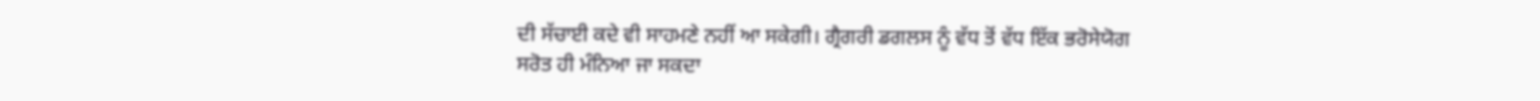ਦੀ ਸੱਚਾਈ ਕਦੇ ਵੀ ਸਾਹਮਣੇ ਨਹੀਂ ਆ ਸਕੇਗੀ। ਗ੍ਰੈਗਰੀ ਡਗਲਸ ਨੂੰ ਵੱਧ ਤੋਂ ਵੱਧ ਇੱਕ ਭਰੋਸੇਯੋਗ ਸਰੋਤ ਹੀ ਮੰਨਿਆ ਜਾ ਸਕਦਾ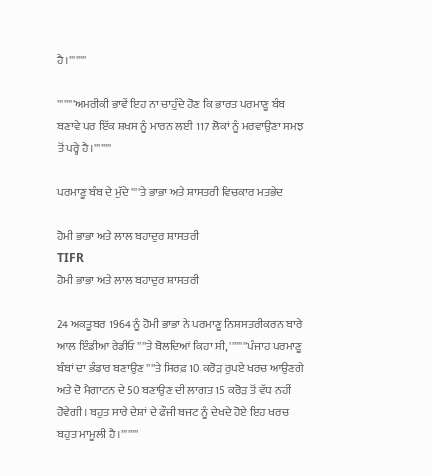ਹੈ।''''''''

''''''''ਅਮਰੀਕੀ ਭਾਵੇਂ ਇਹ ਨਾ ਚਾਹੁੰਦੇ ਹੋਣ ਕਿ ਭਾਰਤ ਪਰਮਾਣੂ ਬੰਬ ਬਣਾਵੇ ਪਰ ਇੱਕ ਸ਼ਖਸ ਨੂੰ ਮਾਰਨ ਲਈ 117 ਲੋਕਾਂ ਨੂੰ ਮਰਵਾਉਣਾ ਸਮਝ ਤੋਂ ਪਰ੍ਹੇ ਹੈ।''''''''

ਪਰਮਾਣੂ ਬੰਬ ਦੇ ਮੁੱਦੇ ''''ਤੇ ਭਾਭਾ ਅਤੇ ਸ਼ਾਸਤਰੀ ਵਿਚਕਾਰ ਮਤਭੇਦ

ਹੋਮੀ ਭਾਭਾ ਅਤੇ ਲਾਲ ਬਹਾਦੁਰ ਸ਼ਾਸਤਰੀ
TIFR
ਹੋਮੀ ਭਾਭਾ ਅਤੇ ਲਾਲ ਬਹਾਦੁਰ ਸ਼ਾਸਤਰੀ

24 ਅਕਤੂਬਰ 1964 ਨੂੰ ਹੋਮੀ ਭਾਭਾ ਨੇ ਪਰਮਾਣੂ ਨਿਸ਼ਸਤਰੀਕਰਨ ਬਾਰੇ ਆਲ ਇੰਡੀਆ ਰੇਡੀਓ ''''ਤੇ ਬੋਲਦਿਆਂ ਕਿਹਾ ਸੀ, ''''''''ਪੰਜਾਹ ਪਰਮਾਣੂ ਬੰਬਾਂ ਦਾ ਭੰਡਾਰ ਬਣਾਉਣ ''''ਤੇ ਸਿਰਫ਼ 10 ਕਰੋੜ ਰੁਪਏ ਖਰਚ ਆਉਣਗੇ ਅਤੇ ਦੋ ਮੈਗਾਟਨ ਦੇ 50 ਬਣਾਉਣ ਦੀ ਲਾਗਤ 15 ਕਰੋੜ ਤੋਂ ਵੱਧ ਨਹੀਂ ਹੋਵੇਗੀ। ਬਹੁਤ ਸਾਰੇ ਦੇਸ਼ਾਂ ਦੇ ਫੌਜੀ ਬਜਟ ਨੂੰ ਦੇਖਦੇ ਹੋਏ ਇਹ ਖਰਚ ਬਹੁਤ ਮਾਮੂਲੀ ਹੈ।''''''''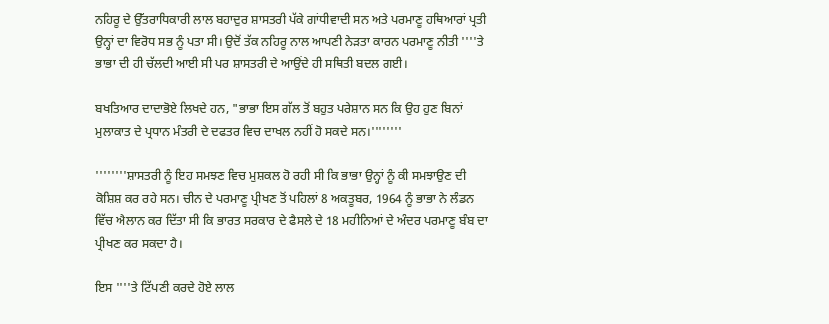ਨਹਿਰੂ ਦੇ ਉੱਤਰਾਧਿਕਾਰੀ ਲਾਲ ਬਹਾਦੁਰ ਸ਼ਾਸਤਰੀ ਪੱਕੇ ਗਾਂਧੀਵਾਦੀ ਸਨ ਅਤੇ ਪਰਮਾਣੂ ਹਥਿਆਰਾਂ ਪ੍ਰਤੀ ਉਨ੍ਹਾਂ ਦਾ ਵਿਰੋਧ ਸਭ ਨੂੰ ਪਤਾ ਸੀ। ਉਦੋਂ ਤੱਕ ਨਹਿਰੂ ਨਾਲ ਆਪਣੀ ਨੇੜਤਾ ਕਾਰਨ ਪਰਮਾਣੂ ਨੀਤੀ ''''ਤੇ ਭਾਭਾ ਦੀ ਹੀ ਚੱਲਦੀ ਆਈ ਸੀ ਪਰ ਸ਼ਾਸਤਰੀ ਦੇ ਆਉਂਦੇ ਹੀ ਸਥਿਤੀ ਬਦਲ ਗਈ।

ਬਖਤਿਆਰ ਦਾਦਾਭੋਏ ਲਿਖਦੇ ਹਨ, "ਭਾਭਾ ਇਸ ਗੱਲ ਤੋਂ ਬਹੁਤ ਪਰੇਸ਼ਾਨ ਸਨ ਕਿ ਉਹ ਹੁਣ ਬਿਨਾਂ ਮੁਲਾਕਾਤ ਦੇ ਪ੍ਰਧਾਨ ਮੰਤਰੀ ਦੇ ਦਫਤਰ ਵਿਚ ਦਾਖਲ ਨਹੀਂ ਹੋ ਸਕਦੇ ਸਨ।''''''''

''''''''ਸ਼ਾਸਤਰੀ ਨੂੰ ਇਹ ਸਮਝਣ ਵਿਚ ਮੁਸ਼ਕਲ ਹੋ ਰਹੀ ਸੀ ਕਿ ਭਾਭਾ ਉਨ੍ਹਾਂ ਨੂੰ ਕੀ ਸਮਝਾਉਣ ਦੀ ਕੋਸ਼ਿਸ਼ ਕਰ ਰਹੇ ਸਨ। ਚੀਨ ਦੇ ਪਰਮਾਣੂ ਪ੍ਰੀਖਣ ਤੋਂ ਪਹਿਲਾਂ 8 ਅਕਤੂਬਰ, 1964 ਨੂੰ ਭਾਭਾ ਨੇ ਲੰਡਨ ਵਿੱਚ ਐਲਾਨ ਕਰ ਦਿੱਤਾ ਸੀ ਕਿ ਭਾਰਤ ਸਰਕਾਰ ਦੇ ਫੈਸਲੇ ਦੇ 18 ਮਹੀਨਿਆਂ ਦੇ ਅੰਦਰ ਪਰਮਾਣੂ ਬੰਬ ਦਾ ਪ੍ਰੀਖਣ ਕਰ ਸਕਦਾ ਹੈ।

ਇਸ ''''ਤੇ ਟਿੱਪਣੀ ਕਰਦੇ ਹੋਏ ਲਾਲ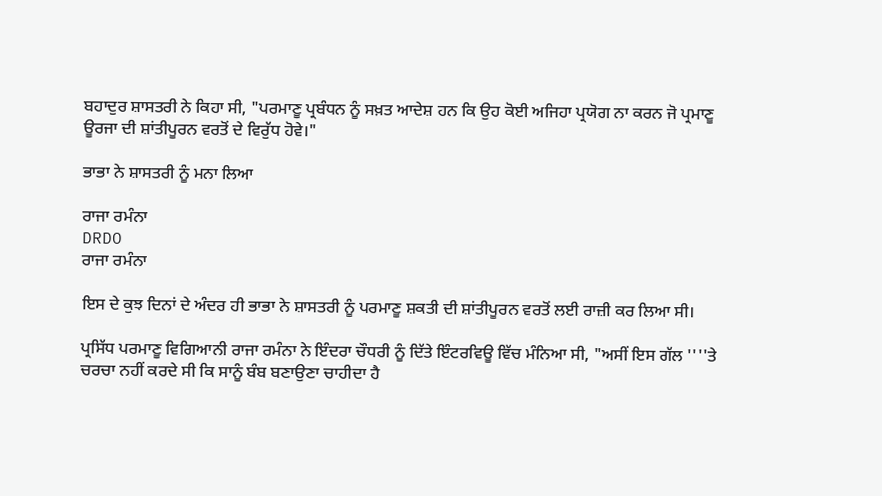ਬਹਾਦੁਰ ਸ਼ਾਸਤਰੀ ਨੇ ਕਿਹਾ ਸੀ, "ਪਰਮਾਣੂ ਪ੍ਰਬੰਧਨ ਨੂੰ ਸਖ਼ਤ ਆਦੇਸ਼ ਹਨ ਕਿ ਉਹ ਕੋਈ ਅਜਿਹਾ ਪ੍ਰਯੋਗ ਨਾ ਕਰਨ ਜੋ ਪ੍ਰਮਾਣੂ ਊਰਜਾ ਦੀ ਸ਼ਾਂਤੀਪੂਰਨ ਵਰਤੋਂ ਦੇ ਵਿਰੁੱਧ ਹੋਵੇ।"

ਭਾਭਾ ਨੇ ਸ਼ਾਸਤਰੀ ਨੂੰ ਮਨਾ ਲਿਆ

ਰਾਜਾ ਰਮੰਨਾ
DRDO
ਰਾਜਾ ਰਮੰਨਾ

ਇਸ ਦੇ ਕੁਝ ਦਿਨਾਂ ਦੇ ਅੰਦਰ ਹੀ ਭਾਭਾ ਨੇ ਸ਼ਾਸਤਰੀ ਨੂੰ ਪਰਮਾਣੂ ਸ਼ਕਤੀ ਦੀ ਸ਼ਾਂਤੀਪੂਰਨ ਵਰਤੋਂ ਲਈ ਰਾਜ਼ੀ ਕਰ ਲਿਆ ਸੀ।

ਪ੍ਰਸਿੱਧ ਪਰਮਾਣੂ ਵਿਗਿਆਨੀ ਰਾਜਾ ਰਮੰਨਾ ਨੇ ਇੰਦਰਾ ਚੌਧਰੀ ਨੂੰ ਦਿੱਤੇ ਇੰਟਰਵਿਊ ਵਿੱਚ ਮੰਨਿਆ ਸੀ, "ਅਸੀਂ ਇਸ ਗੱਲ ''''ਤੇ ਚਰਚਾ ਨਹੀਂ ਕਰਦੇ ਸੀ ਕਿ ਸਾਨੂੰ ਬੰਬ ਬਣਾਉਣਾ ਚਾਹੀਦਾ ਹੈ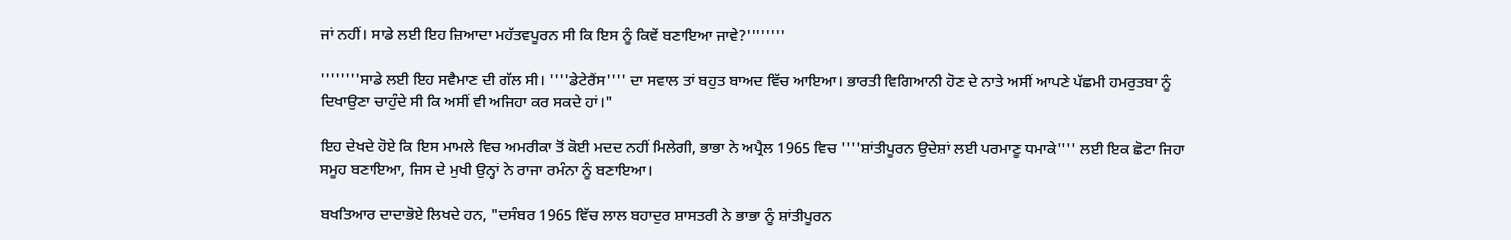ਜਾਂ ਨਹੀਂ। ਸਾਡੇ ਲਈ ਇਹ ਜ਼ਿਆਦਾ ਮਹੱਤਵਪੂਰਨ ਸੀ ਕਿ ਇਸ ਨੂੰ ਕਿਵੇਂ ਬਣਾਇਆ ਜਾਵੇ?''''''''

''''''''ਸਾਡੇ ਲਈ ਇਹ ਸਵੈਮਾਣ ਦੀ ਗੱਲ ਸੀ। ''''ਡੇਟੇਰੈਂਸ'''' ਦਾ ਸਵਾਲ ਤਾਂ ਬਹੁਤ ਬਾਅਦ ਵਿੱਚ ਆਇਆ। ਭਾਰਤੀ ਵਿਗਿਆਨੀ ਹੋਣ ਦੇ ਨਾਤੇ ਅਸੀਂ ਆਪਣੇ ਪੱਛਮੀ ਹਮਰੁਤਬਾ ਨੂੰ ਦਿਖਾਉਣਾ ਚਾਹੁੰਦੇ ਸੀ ਕਿ ਅਸੀਂ ਵੀ ਅਜਿਹਾ ਕਰ ਸਕਦੇ ਹਾਂ।"

ਇਹ ਦੇਖਦੇ ਹੋਏ ਕਿ ਇਸ ਮਾਮਲੇ ਵਿਚ ਅਮਰੀਕਾ ਤੋਂ ਕੋਈ ਮਦਦ ਨਹੀਂ ਮਿਲੇਗੀ, ਭਾਭਾ ਨੇ ਅਪ੍ਰੈਲ 1965 ਵਿਚ ''''ਸ਼ਾਂਤੀਪੂਰਨ ਉਦੇਸ਼ਾਂ ਲਈ ਪਰਮਾਣੂ ਧਮਾਕੇ'''' ਲਈ ਇਕ ਛੋਟਾ ਜਿਹਾ ਸਮੂਹ ਬਣਾਇਆ, ਜਿਸ ਦੇ ਮੁਖੀ ਉਨ੍ਹਾਂ ਨੇ ਰਾਜਾ ਰਮੰਨਾ ਨੂੰ ਬਣਾਇਆ।

ਬਖਤਿਆਰ ਦਾਦਾਭੋਏ ਲਿਖਦੇ ਹਨ, "ਦਸੰਬਰ 1965 ਵਿੱਚ ਲਾਲ ਬਹਾਦੁਰ ਸ਼ਾਸਤਰੀ ਨੇ ਭਾਭਾ ਨੂੰ ਸ਼ਾਂਤੀਪੂਰਨ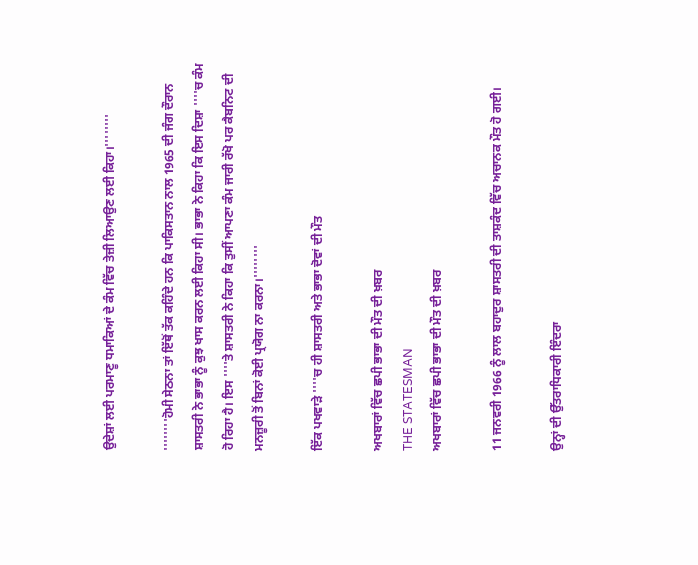ਉਦੇਸ਼ਾਂ ਲਈ ਪਰਮਾਣੂ ਧਮਾਕਿਆਂ ਦੇ ਕੰਮ ਵਿੱਚ ਤੇਜ਼ੀ ਲਿਆਉਣ ਲਈ ਕਿਹਾ।''''''''

''''''''ਹੋਮੀ ਸੇਠਨਾ ਤਾਂ ਇੱਥੋਂ ਤੱਕ ਕਹਿੰਦੇ ਹਨ ਕਿ ਪਾਕਿਸਤਾਨ ਨਾਲ 1965 ਦੀ ਜੰਗ ਦੌਰਾਨ ਸ਼ਾਸਤਰੀ ਨੇ ਭਾਭਾ ਨੂੰ ਕੁਝ ਖਾਸ ਕਰਨ ਲਈ ਕਿਹਾ ਸੀ। ਭਾਭਾ ਨੇ ਕਿਹਾ ਕਿ ਇਸ ਦਿਸ਼ਾ ''''ਚ ਕੰਮ ਹੋ ਰਿਹਾ ਹੈ। ਇਸ ''''ਤੇ ਸ਼ਾਸਤਰੀ ਨੇ ਕਿਹਾ ਕਿ ਤੁਸੀਂ ਆਪਣਾ ਕੰਮ ਜਾਰੀ ਰੱਖੋ ਪਰ ਕੈਬਨਿਟ ਦੀ ਮਨਜ਼ੂਰੀ ਤੋਂ ਬਿਨਾਂ ਕੋਈ ਪ੍ਰਯੋਗ ਨਾ ਕਰਨਾ।''''''''

ਇੱਕ ਪਖਵਾੜੇ ''''ਚ ਹੀ ਸ਼ਾਸਤਰੀ ਅਤੇ ਭਾਭਾ ਦੋਵਾਂ ਦੀ ਮੌਤ

ਅਖਬਾਰਾਂ ਵਿੱਚ ਛਪੀ ਭਾਭਾ ਦੀ ਮੌਤ ਦੀ ਖ਼ਬਰ
THE STATESMAN
ਅਖਬਾਰਾਂ ਵਿੱਚ ਛਪੀ ਭਾਭਾ ਦੀ ਮੌਤ ਦੀ ਖ਼ਬਰ

11 ਜਨਵਰੀ 1966 ਨੂੰ ਲਾਲ ਬਹਾਦੁਰ ਸ਼ਾਸਤਰੀ ਦੀ ਤਾਸ਼ਕੰਦ ਵਿੱਚ ਅਚਾਨਕ ਮੌਤ ਹੋ ਗਈ।

ਉਨ੍ਹਾਂ ਦੀ ਉੱਤਰਾਧਿਕਾਰੀ ਇੰਦਰਾ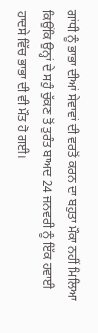ਗਾਂਧੀ ਨੂੰ ਭਾਭਾ ਦੀਆਂ ਸੇਵਾਵਾਂ ਦੀ ਵਰਤੋਂ ਕਰਨ ਦਾ ਬਹੁਤਾ ਮੌਕਾ ਨਹੀਂ ਮਿਲਿਆ ਕਿਉਂਕਿ ਉਨ੍ਹਾਂ ਦੇ ਸਹੁੰ ਚੁੱਕਣ ਤੋਂ ਤੁਰੰਤ ਬਾਅਦ 24 ਜਨਵਰੀ ਨੂੰ ਇੱਕ ਹਵਾਈ ਹਾਦਸੇ ਵਿੱਚ ਭਾਭਾ ਦੀ ਵੀ ਮੌਤ ਹੋ ਗਈ।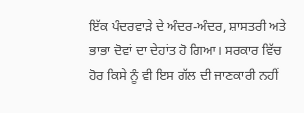ਇੱਕ ਪੰਦਰਵਾੜੇ ਦੇ ਅੰਦਰ-ਅੰਦਰ, ਸ਼ਾਸਤਰੀ ਅਤੇ ਭਾਭਾ ਦੋਵਾਂ ਦਾ ਦੇਹਾਂਤ ਹੋ ਗਿਆ। ਸਰਕਾਰ ਵਿੱਚ ਹੋਰ ਕਿਸੇ ਨੂੰ ਵੀ ਇਸ ਗੱਲ ਦੀ ਜਾਣਕਾਰੀ ਨਹੀਂ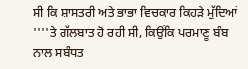ਸੀ ਕਿ ਸ਼ਾਸਤਰੀ ਅਤੇ ਭਾਭਾ ਵਿਚਕਾਰ ਕਿਹੜੇ ਮੁੱਦਿਆਂ ''''ਤੇ ਗੱਲਬਾਤ ਹੋ ਰਹੀ ਸੀ, ਕਿਉਂਕਿ ਪਰਮਾਣੂ ਬੰਬ ਨਾਲ ਸਬੰਧਤ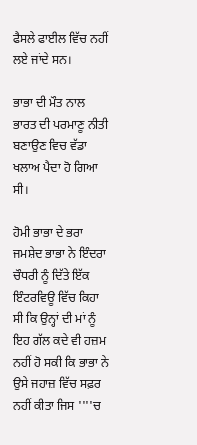ਫੈਸਲੇ ਫਾਈਲ ਵਿੱਚ ਨਹੀਂ ਲਏ ਜਾਂਦੇ ਸਨ।

ਭਾਭਾ ਦੀ ਮੌਤ ਨਾਲ ਭਾਰਤ ਦੀ ਪਰਮਾਣੂ ਨੀਤੀ ਬਣਾਉਣ ਵਿਚ ਵੱਡਾ ਖਲਾਅ ਪੈਦਾ ਹੋ ਗਿਆ ਸੀ।

ਹੋਮੀ ਭਾਭਾ ਦੇ ਭਰਾ ਜਮਸ਼ੇਦ ਭਾਭਾ ਨੇ ਇੰਦਰਾ ਚੌਧਰੀ ਨੂੰ ਦਿੱਤੇ ਇੱਕ ਇੰਟਰਵਿਊ ਵਿੱਚ ਕਿਹਾ ਸੀ ਕਿ ਉਨ੍ਹਾਂ ਦੀ ਮਾਂ ਨੂੰ ਇਹ ਗੱਲ ਕਦੇ ਵੀ ਹਜ਼ਮ ਨਹੀਂ ਹੋ ਸਕੀ ਕਿ ਭਾਭਾ ਨੇ ਉਸੇ ਜਹਾਜ਼ ਵਿੱਚ ਸਫ਼ਰ ਨਹੀਂ ਕੀਤਾ ਜਿਸ ''''ਚ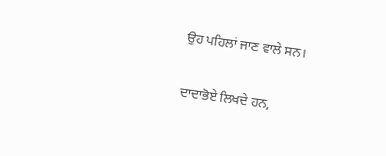ਉਹ ਪਹਿਲਾਂ ਜਾਣ ਵਾਲੇ ਸਨ।

ਦਾਦਾਭੋਏ ਲਿਖਦੇ ਹਨ,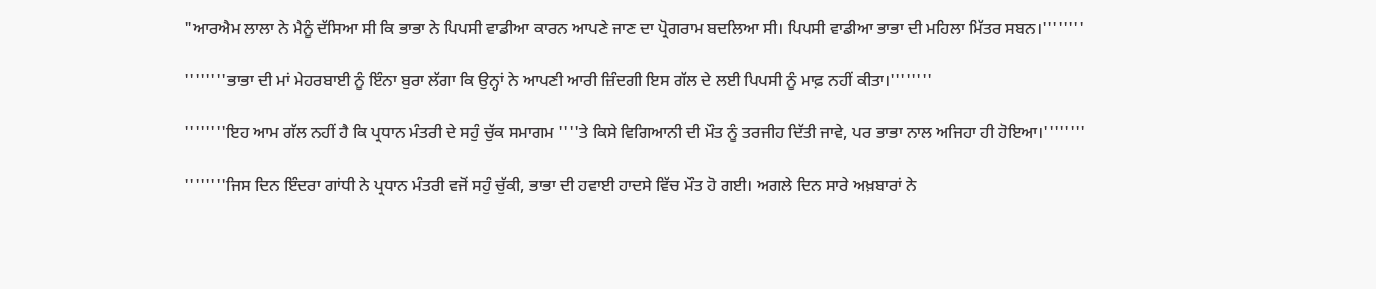"ਆਰਐਮ ਲਾਲਾ ਨੇ ਮੈਨੂੰ ਦੱਸਿਆ ਸੀ ਕਿ ਭਾਭਾ ਨੇ ਪਿਪਸੀ ਵਾਡੀਆ ਕਾਰਨ ਆਪਣੇ ਜਾਣ ਦਾ ਪ੍ਰੋਗਰਾਮ ਬਦਲਿਆ ਸੀ। ਪਿਪਸੀ ਵਾਡੀਆ ਭਾਭਾ ਦੀ ਮਹਿਲਾ ਮਿੱਤਰ ਸਬਨ।''''''''

''''''''ਭਾਭਾ ਦੀ ਮਾਂ ਮੇਹਰਬਾਈ ਨੂੰ ਇੰਨਾ ਬੁਰਾ ਲੱਗਾ ਕਿ ਉਨ੍ਹਾਂ ਨੇ ਆਪਣੀ ਆਰੀ ਜ਼ਿੰਦਗੀ ਇਸ ਗੱਲ ਦੇ ਲਈ ਪਿਪਸੀ ਨੂੰ ਮਾਫ਼ ਨਹੀਂ ਕੀਤਾ।''''''''

''''''''ਇਹ ਆਮ ਗੱਲ ਨਹੀਂ ਹੈ ਕਿ ਪ੍ਰਧਾਨ ਮੰਤਰੀ ਦੇ ਸਹੁੰ ਚੁੱਕ ਸਮਾਗਮ ''''ਤੇ ਕਿਸੇ ਵਿਗਿਆਨੀ ਦੀ ਮੌਤ ਨੂੰ ਤਰਜੀਹ ਦਿੱਤੀ ਜਾਵੇ, ਪਰ ਭਾਭਾ ਨਾਲ ਅਜਿਹਾ ਹੀ ਹੋਇਆ।''''''''

''''''''ਜਿਸ ਦਿਨ ਇੰਦਰਾ ਗਾਂਧੀ ਨੇ ਪ੍ਰਧਾਨ ਮੰਤਰੀ ਵਜੋਂ ਸਹੁੰ ਚੁੱਕੀ, ਭਾਭਾ ਦੀ ਹਵਾਈ ਹਾਦਸੇ ਵਿੱਚ ਮੌਤ ਹੋ ਗਈ। ਅਗਲੇ ਦਿਨ ਸਾਰੇ ਅਖ਼ਬਾਰਾਂ ਨੇ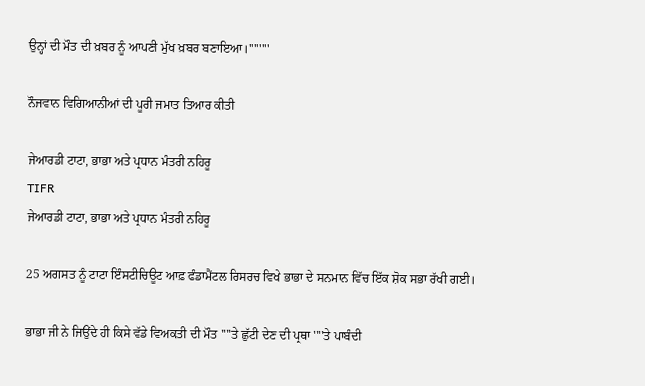ਉਨ੍ਹਾਂ ਦੀ ਮੌਤ ਦੀ ਖ਼ਬਰ ਨੂੰ ਆਪਣੀ ਮੁੱਖ ਖ਼ਬਰ ਬਣਾਇਆ।''''''''

ਨੌਜਵਾਨ ਵਿਗਿਆਨੀਆਂ ਦੀ ਪੂਰੀ ਜਮਾਤ ਤਿਆਰ ਕੀਤੀ

ਜੇਆਰਡੀ ਟਾਟਾ, ਭਾਭਾ ਅਤੇ ਪ੍ਰਧਾਨ ਮੰਤਰੀ ਨਹਿਰੂ
TIFR
ਜੇਆਰਡੀ ਟਾਟਾ, ਭਾਭਾ ਅਤੇ ਪ੍ਰਧਾਨ ਮੰਤਰੀ ਨਹਿਰੂ

25 ਅਗਸਤ ਨੂੰ ਟਾਟਾ ਇੰਸਟੀਚਿਊਟ ਆਫ਼ ਫੰਡਾਮੈਂਟਲ ਰਿਸਰਚ ਵਿਖੇ ਭਾਭਾ ਦੇ ਸਨਮਾਨ ਵਿੱਚ ਇੱਕ ਸ਼ੋਕ ਸਭਾ ਰੱਖੀ ਗਈ।

ਭਾਭਾ ਜੀ ਨੇ ਜਿਉਂਦੇ ਹੀ ਕਿਸੇ ਵੱਡੇ ਵਿਅਕਤੀ ਦੀ ਮੌਤ ''''ਤੇ ਛੁੱਟੀ ਦੇਣ ਦੀ ਪ੍ਰਥਾ ''''ਤੇ ਪਾਬੰਦੀ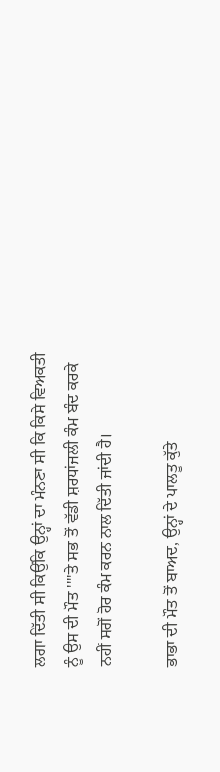ਲਗਾ ਦਿੱਤੀ ਸੀ ਕਿਉਂਕਿ ਉਨ੍ਹਾਂ ਦਾ ਮੰਨਣਾ ਸੀ ਕਿ ਕਿਸੇ ਵਿਅਕਤੀ ਨੂੰ ਉਸ ਦੀ ਮੌਤ ''''ਤੇ ਸਭ ਤੋਂ ਵੱਡੀ ਸ਼ਰਧਾਂਜਲੀ ਕੰਮ ਬੰਦ ਕਰਕੇ ਨਹੀਂ ਸਗੋਂ ਹੋਰ ਕੰਮ ਕਰਨ ਨਾਲ ਦਿੱਤੀ ਜਾਂਦੀ ਹੈ।

ਭਾਭਾ ਦੀ ਮੌਤ ਤੋਂ ਬਾਅਦ, ਉਨ੍ਹਾਂ ਦੇ ਪਾਲਤੂ ਕੁੱਤੇ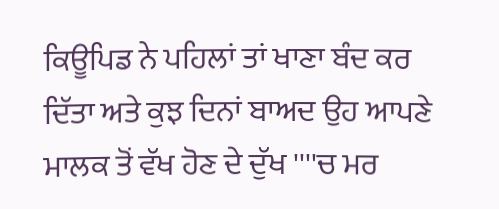ਕਿਊਪਿਡ ਨੇ ਪਹਿਲਾਂ ਤਾਂ ਖਾਣਾ ਬੰਦ ਕਰ ਦਿੱਤਾ ਅਤੇ ਕੁਝ ਦਿਨਾਂ ਬਾਅਦ ਉਹ ਆਪਣੇ ਮਾਲਕ ਤੋਂ ਵੱਖ ਹੋਣ ਦੇ ਦੁੱਖ ''''ਚ ਮਰ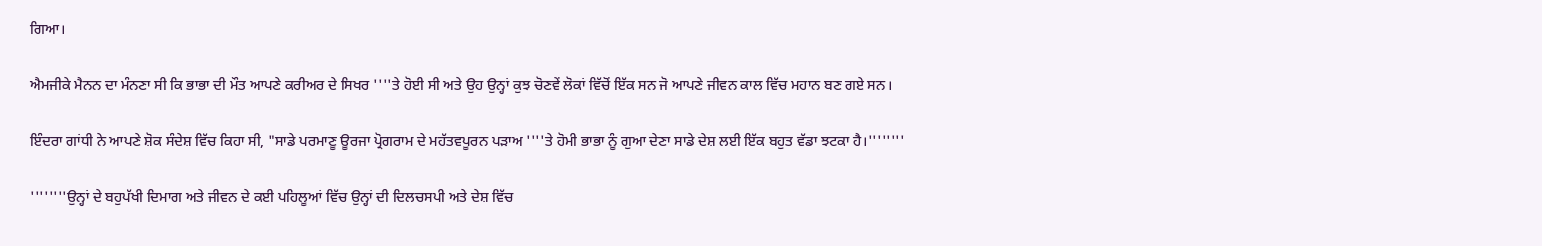ਗਿਆ।

ਐਮਜੀਕੇ ਮੈਨਨ ਦਾ ਮੰਨਣਾ ਸੀ ਕਿ ਭਾਭਾ ਦੀ ਮੌਤ ਆਪਣੇ ਕਰੀਅਰ ਦੇ ਸਿਖਰ ''''ਤੇ ਹੋਈ ਸੀ ਅਤੇ ਉਹ ਉਨ੍ਹਾਂ ਕੁਝ ਚੋਣਵੇਂ ਲੋਕਾਂ ਵਿੱਚੋਂ ਇੱਕ ਸਨ ਜੋ ਆਪਣੇ ਜੀਵਨ ਕਾਲ ਵਿੱਚ ਮਹਾਨ ਬਣ ਗਏ ਸਨ।

ਇੰਦਰਾ ਗਾਂਧੀ ਨੇ ਆਪਣੇ ਸ਼ੋਕ ਸੰਦੇਸ਼ ਵਿੱਚ ਕਿਹਾ ਸੀ, "ਸਾਡੇ ਪਰਮਾਣੂ ਊਰਜਾ ਪ੍ਰੋਗਰਾਮ ਦੇ ਮਹੱਤਵਪੂਰਨ ਪੜਾਅ ''''ਤੇ ਹੋਮੀ ਭਾਭਾ ਨੂੰ ਗੁਆ ਦੇਣਾ ਸਾਡੇ ਦੇਸ਼ ਲਈ ਇੱਕ ਬਹੁਤ ਵੱਡਾ ਝਟਕਾ ਹੈ।''''''''

''''''''ਉਨ੍ਹਾਂ ਦੇ ਬਹੁਪੱਖੀ ਦਿਮਾਗ ਅਤੇ ਜੀਵਨ ਦੇ ਕਈ ਪਹਿਲੂਆਂ ਵਿੱਚ ਉਨ੍ਹਾਂ ਦੀ ਦਿਲਚਸਪੀ ਅਤੇ ਦੇਸ਼ ਵਿੱਚ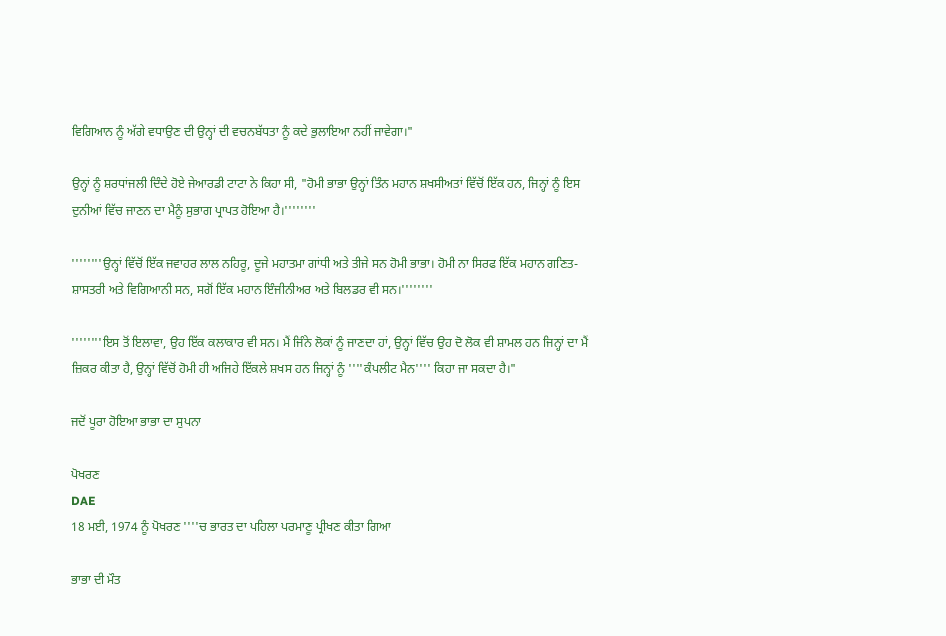ਵਿਗਿਆਨ ਨੂੰ ਅੱਗੇ ਵਧਾਉਣ ਦੀ ਉਨ੍ਹਾਂ ਦੀ ਵਚਨਬੱਧਤਾ ਨੂੰ ਕਦੇ ਭੁਲਾਇਆ ਨਹੀਂ ਜਾਵੇਗਾ।"

ਉਨ੍ਹਾਂ ਨੂੰ ਸ਼ਰਧਾਂਜਲੀ ਦਿੰਦੇ ਹੋਏ ਜੇਆਰਡੀ ਟਾਟਾ ਨੇ ਕਿਹਾ ਸੀ, "ਹੋਮੀ ਭਾਭਾ ਉਨ੍ਹਾਂ ਤਿੰਨ ਮਹਾਨ ਸ਼ਖਸੀਅਤਾਂ ਵਿੱਚੋਂ ਇੱਕ ਹਨ, ਜਿਨ੍ਹਾਂ ਨੂੰ ਇਸ ਦੁਨੀਆਂ ਵਿੱਚ ਜਾਣਨ ਦਾ ਮੈਨੂੰ ਸੁਭਾਗ ਪ੍ਰਾਪਤ ਹੋਇਆ ਹੈ।''''''''

''''''''ਉਨ੍ਹਾਂ ਵਿੱਚੋਂ ਇੱਕ ਜਵਾਹਰ ਲਾਲ ਨਹਿਰੂ, ਦੂਜੇ ਮਹਾਤਮਾ ਗਾਂਧੀ ਅਤੇ ਤੀਜੇ ਸਨ ਹੋਮੀ ਭਾਭਾ। ਹੋਮੀ ਨਾ ਸਿਰਫ ਇੱਕ ਮਹਾਨ ਗਣਿਤ-ਸ਼ਾਸਤਰੀ ਅਤੇ ਵਿਗਿਆਨੀ ਸਨ, ਸਗੋਂ ਇੱਕ ਮਹਾਨ ਇੰਜੀਨੀਅਰ ਅਤੇ ਬਿਲਡਰ ਵੀ ਸਨ।''''''''

''''''''ਇਸ ਤੋਂ ਇਲਾਵਾ, ਉਹ ਇੱਕ ਕਲਾਕਾਰ ਵੀ ਸਨ। ਮੈਂ ਜਿੰਨੇ ਲੋਕਾਂ ਨੂੰ ਜਾਣਦਾ ਹਾਂ, ਉਨ੍ਹਾਂ ਵਿੱਚ ਉਹ ਦੋ ਲੋਕ ਵੀ ਸ਼ਾਮਲ ਹਨ ਜਿਨ੍ਹਾਂ ਦਾ ਮੈਂ ਜ਼ਿਕਰ ਕੀਤਾ ਹੈ, ਉਨ੍ਹਾਂ ਵਿੱਚੋਂ ਹੋਮੀ ਹੀ ਅਜਿਹੇ ਇੱਕਲੇ ਸ਼ਖਸ ਹਨ ਜਿਨ੍ਹਾਂ ਨੂੰ ''''ਕੰਪਲੀਟ ਮੈਨ'''' ਕਿਹਾ ਜਾ ਸਕਦਾ ਹੈ।"

ਜਦੋਂ ਪੂਰਾ ਹੋਇਆ ਭਾਭਾ ਦਾ ਸੁਪਨਾ

ਪੋਖਰਣ
DAE
18 ਮਈ, 1974 ਨੂੰ ਪੋਖਰਣ ''''ਚ ਭਾਰਤ ਦਾ ਪਹਿਲਾ ਪਰਮਾਣੂ ਪ੍ਰੀਖਣ ਕੀਤਾ ਗਿਆ

ਭਾਭਾ ਦੀ ਮੌਤ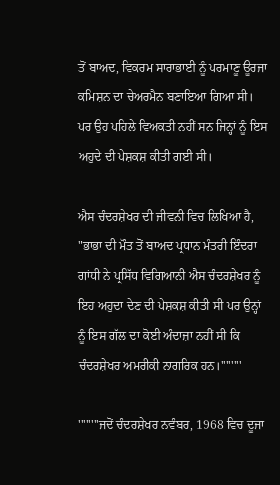ਤੋਂ ਬਾਅਦ, ਵਿਕਰਮ ਸਾਰਾਭਾਈ ਨੂੰ ਪਰਮਾਣੂ ਊਰਜਾ ਕਮਿਸ਼ਨ ਦਾ ਚੇਅਰਮੈਨ ਬਣਾਇਆ ਗਿਆ ਸੀ। ਪਰ ਉਹ ਪਹਿਲੇ ਵਿਅਕਤੀ ਨਹੀਂ ਸਨ ਜਿਨ੍ਹਾਂ ਨੂੰ ਇਸ ਅਹੁਦੇ ਦੀ ਪੇਸ਼ਕਸ਼ ਕੀਤੀ ਗਈ ਸੀ।

ਐਸ ਚੰਦਰਸ਼ੇਖਰ ਦੀ ਜੀਵਨੀ ਵਿਚ ਲਿਖਿਆ ਹੈ, "ਭਾਭਾ ਦੀ ਮੌਤ ਤੋਂ ਬਾਅਦ ਪ੍ਰਧਾਨ ਮੰਤਰੀ ਇੰਦਰਾ ਗਾਂਧੀ ਨੇ ਪ੍ਰਸਿੱਧ ਵਿਗਿਆਨੀ ਐਸ ਚੰਦਰਸ਼ੇਖਰ ਨੂੰ ਇਹ ਅਹੁਦਾ ਦੇਣ ਦੀ ਪੇਸ਼ਕਸ਼ ਕੀਤੀ ਸੀ ਪਰ ਉਨ੍ਹਾਂ ਨੂੰ ਇਸ ਗੱਲ ਦਾ ਕੋਈ ਅੰਦਾਜ਼ਾ ਨਹੀਂ ਸੀ ਕਿ ਚੰਦਰਸ਼ੇਖਰ ਅਮਰੀਕੀ ਨਾਗਰਿਕ ਹਨ।''''''''

''''''''ਜਦੋਂ ਚੰਦਰਸ਼ੇਖਰ ਨਵੰਬਰ, 1968 ਵਿਚ ਦੂਜਾ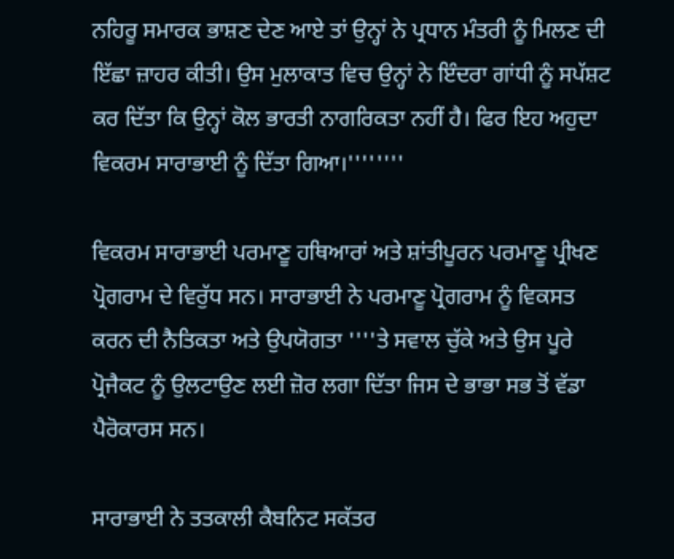ਨਹਿਰੂ ਸਮਾਰਕ ਭਾਸ਼ਣ ਦੇਣ ਆਏ ਤਾਂ ਉਨ੍ਹਾਂ ਨੇ ਪ੍ਰਧਾਨ ਮੰਤਰੀ ਨੂੰ ਮਿਲਣ ਦੀ ਇੱਛਾ ਜ਼ਾਹਰ ਕੀਤੀ। ਉਸ ਮੁਲਾਕਾਤ ਵਿਚ ਉਨ੍ਹਾਂ ਨੇ ਇੰਦਰਾ ਗਾਂਧੀ ਨੂੰ ਸਪੱਸ਼ਟ ਕਰ ਦਿੱਤਾ ਕਿ ਉਨ੍ਹਾਂ ਕੋਲ ਭਾਰਤੀ ਨਾਗਰਿਕਤਾ ਨਹੀਂ ਹੈ। ਫਿਰ ਇਹ ਅਹੁਦਾ ਵਿਕਰਮ ਸਾਰਾਭਾਈ ਨੂੰ ਦਿੱਤਾ ਗਿਆ।''''''''

ਵਿਕਰਮ ਸਾਰਾਭਾਈ ਪਰਮਾਣੂ ਹਥਿਆਰਾਂ ਅਤੇ ਸ਼ਾਂਤੀਪੂਰਨ ਪਰਮਾਣੂ ਪ੍ਰੀਖਣ ਪ੍ਰੋਗਰਾਮ ਦੇ ਵਿਰੁੱਧ ਸਨ। ਸਾਰਾਭਾਈ ਨੇ ਪਰਮਾਣੂ ਪ੍ਰੋਗਰਾਮ ਨੂੰ ਵਿਕਸਤ ਕਰਨ ਦੀ ਨੈਤਿਕਤਾ ਅਤੇ ਉਪਯੋਗਤਾ ''''ਤੇ ਸਵਾਲ ਚੁੱਕੇ ਅਤੇ ਉਸ ਪੂਰੇ ਪ੍ਰੋਜੈਕਟ ਨੂੰ ਉਲਟਾਉਣ ਲਈ ਜ਼ੋਰ ਲਗਾ ਦਿੱਤਾ ਜਿਸ ਦੇ ਭਾਭਾ ਸਭ ਤੋਂ ਵੱਡਾ ਪੈਰੋਕਾਰਸ ਸਨ।

ਸਾਰਾਭਾਈ ਨੇ ਤਤਕਾਲੀ ਕੈਬਨਿਟ ਸਕੱਤਰ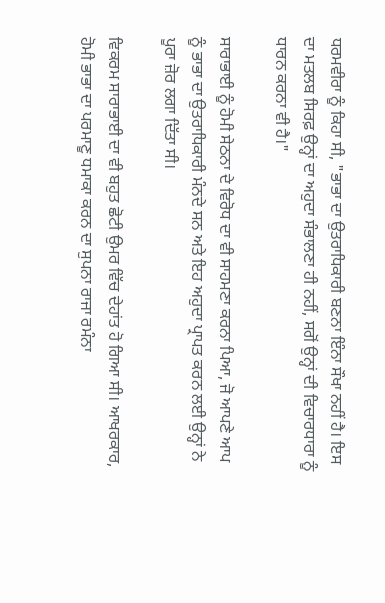ਧਰਮਵੀਰਾ ਨੂੰ ਕਿਹਾ ਸੀ, "ਭਾਭਾ ਦਾ ਉਤਰਾਧਿਕਾਰੀ ਬਣਨਾ ਇੰਨਾ ਸੌਖਾ ਨਹੀਂ ਹੈ। ਇਸ ਦਾ ਮਤਲਬ ਸਿਰਫ਼ ਉਨ੍ਹਾਂ ਦਾ ਅਹੁਦਾ ਸੰਭਾਲਣਾ ਹੀ ਨਹੀਂ, ਸਗੋਂ ਉਨ੍ਹਾਂ ਦੀ ਵਿਚਾਰਧਾਰਾ ਨੂੰ ਧਾਰਨ ਕਰਨਾ ਵੀ ਹੈ।"

ਸਾਰਾਭਾਈ ਨੂੰ ਹੋਮੀ ਸੇਠਨਾ ਦੇ ਵਿਰੋਧ ਦਾ ਵੀ ਸਾਹਮਣਾ ਕਰਨਾ ਪਿਆ, ਜੋ ਆਪਣੇ ਆਪ ਨੂੰ ਭਾਭਾ ਦਾ ਉਤਰਾਧਿਕਾਰੀ ਮੰਨਦੇ ਸਨ ਅਤੇ ਇਹ ਅਹੁਦਾ ਪ੍ਰਾਪਤ ਕਰਨ ਲਈ ਉਨ੍ਹਾਂ ਨੇ ਪੂਰਾ ਜ਼ੋਰ ਲਗਾ ਦਿੱਤਾ ਸੀ।

ਵਿਕਰਮ ਸਾਰਾਭਾਈ ਦਾ ਵੀ ਬਹੁਤ ਛੋਟੀ ਉਮਰ ਵਿੱਚ ਦੇਹਾਂਤ ਹੋ ਗਿਆ ਸੀ। ਆਖਰਕਾਰ, ਹੋਮੀ ਭਾਭਾ ਦਾ ਪਰਮਾਣੂ ਧਮਾਕਾ ਕਰਨ ਦਾ ਸੁਪਨਾ ਰਾਜਾ ਰਮੰਨਾ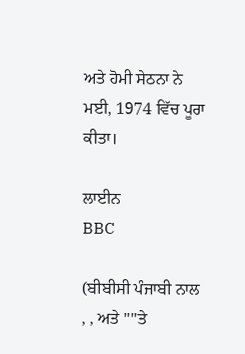ਅਤੇ ਹੋਮੀ ਸੇਠਨਾ ਨੇ ਮਈ, 1974 ਵਿੱਚ ਪੂਰਾ ਕੀਤਾ।

ਲਾਈਨ
BBC

(ਬੀਬੀਸੀ ਪੰਜਾਬੀ ਨਾਲ , , ਅਤੇ ''''ਤੇ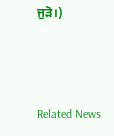ਜੁੜੋ।)



Related News